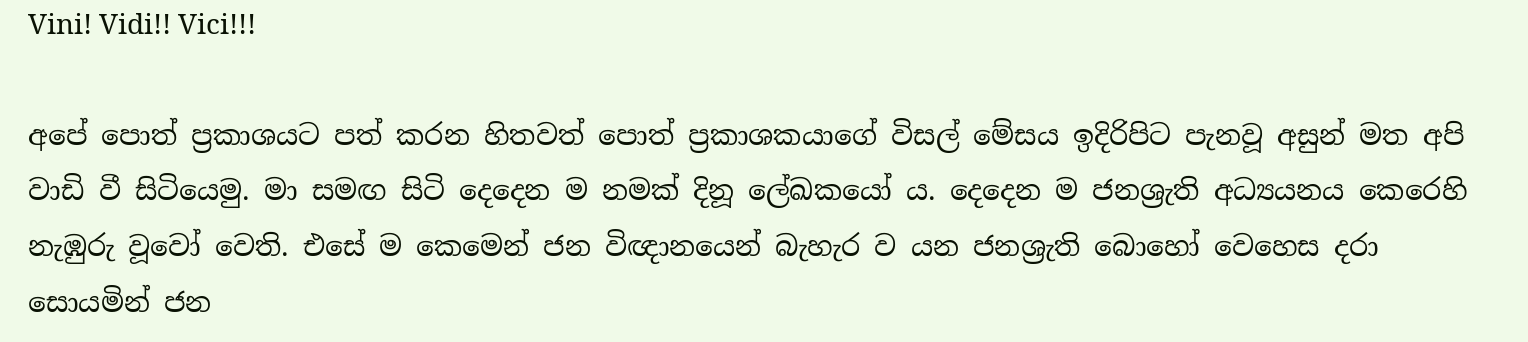Vini! Vidi!! Vici!!!

අපේ පොත් ප්‍රකාශයට පත් කරන හිතවත් පොත් ප්‍රකාශකයාගේ විසල් මේසය ඉදිරිපිට පැනවූ අසුන් මත අපි වාඩි වී සිටියෙමු. මා සමඟ සිටි දෙදෙන ම නමක් දිනූ ලේඛකයෝ ය. දෙදෙන ම ජනශ්‍රැති අධ්‍යයනය කෙරෙහි නැඹුරු වූවෝ වෙති. එසේ ම කෙමෙන් ජන විඥානයෙන් බැහැර ව යන ජනශ්‍රැති බොහෝ වෙහෙස දරා සොයමින් ජන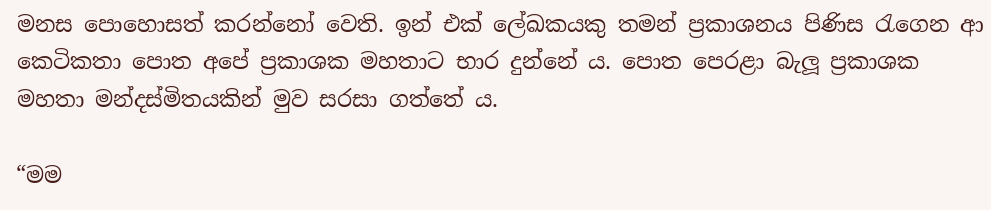මනස පොහොසත් කරන්නෝ වෙති. ඉන් එක් ලේඛකයකු තමන් ප්‍රකාශනය පිණිස රැගෙන ආ කෙටිකතා පොත අපේ ප්‍රකාශක මහතාට භාර දුන්නේ ය. පොත පෙරළා බැලූ ප්‍රකාශක මහතා මන්දස්මිතයකින් මුව සරසා ගත්තේ ය.

“මම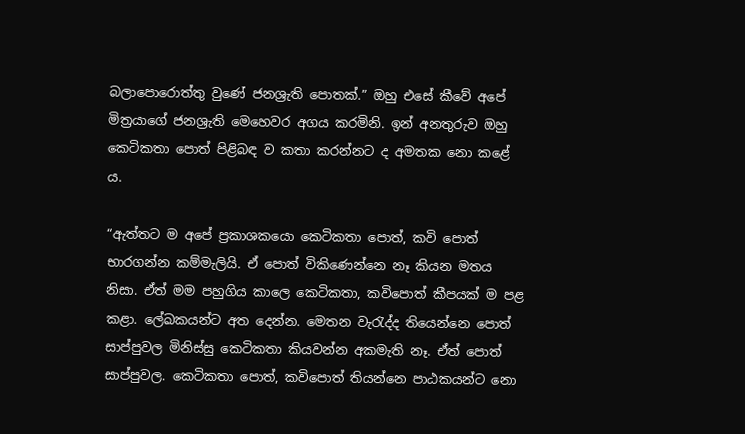බලාපොරොත්තු වුණේ ජනශ්‍රැති පොතක්.” ඔහු එසේ කීවේ අපේ මිත්‍රයාගේ ජනශ්‍රැති මෙහෙවර අගය කරමිනි. ඉන් අනතුරුව ඔහු කෙටිකතා පොත් පිළිබඳ ව කතා කරන්නට ද අමතක නො කළේ ය.

“ඇත්තට ම අපේ ප්‍රකාශකයො කෙටිකතා පොත්, කවි පොත් භාරගන්න කම්මැලියි. ඒ පොත් විකිණෙන්නෙ නෑ කියන මතය නිසා. ඒත් මම පහුගිය කාලෙ කෙටිකතා, කවිපොත් කීපයක් ම පළ කළා. ලේඛකයන්ට අත දෙන්න. මෙතන වැරැද්ද තියෙන්නෙ පොත් සාප්පුවල මිනිස්සු කෙටිකතා කියවන්න අකමැති නෑ. ඒත් පොත් සාප්පුවල. කෙටිකතා පොත්, කවිපොත් තියන්නෙ පාඨකයන්ට නො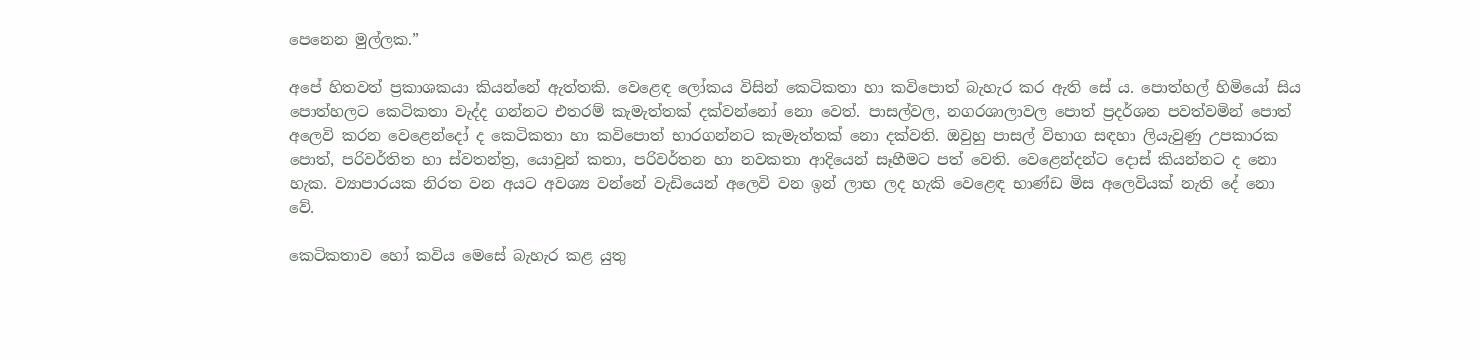පෙනෙන මුල්ලක.”

අපේ හිතවත් ප්‍රකාශකයා කියන්නේ ඇත්තකි. වෙළෙඳ ලෝකය විසින් කෙටිකතා හා කවිපොත් බැහැර කර ඇති සේ ය. පොත්හල් හිමියෝ සිය පොත්හලට කෙටිකතා වැද්ද ගන්නට එතරම් කැමැත්තක් දක්වන්නෝ නො වෙත්. පාසල්වල, නගරශාලාවල පොත් ප්‍රදර්ශන පවත්වමින් පොත් අලෙවි කරන වෙළෙන්දෝ ද කෙටිකතා හා කවිපොත් භාරගන්නට කැමැත්තක් නො දක්වති. ඔවුහු පාසල් විභාග සඳහා ලියැවුණු උපකාරක පොත්, පරිවර්තිත හා ස්වතන්ත්‍ර, යොවුන් කතා, පරිවර්තන හා නවකතා ආදියෙන් සෑහීමට පත් වෙති. වෙළෙන්දන්ට දොස් කියන්නට ද නො හැක. ව්‍යාපාරයක නිරත වන අයට අවශ්‍ය වන්නේ වැඩියෙන් අලෙවි වන ඉන් ලාභ ලද හැකි වෙළෙඳ භාණ්ඩ මිස අලෙවියක් නැති දේ නො වේ.

කෙටිකතාව හෝ කවිය මෙසේ බැහැර කළ යුතු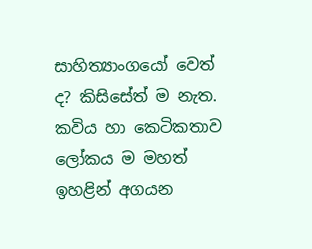සාහිත්‍යාංගයෝ වෙත් ද? කිසිසේත් ම නැත. කවිය හා කෙටිකතාව ලෝකය ම මහත් ඉහළින් අගයන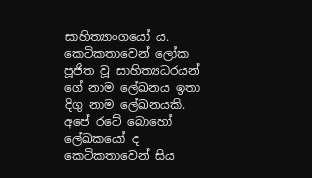සාහිත්‍යාංගයෝ ය. කෙටිකතාවෙන් ලෝක පූජිත වූ සාහිත්‍යධරයන් ගේ නාම ලේඛනය ඉතා දිගු නාම ලේඛනයකි. අපේ රටේ බොහෝ ලේඛකයෝ ද කෙටිකතාවෙන් සිය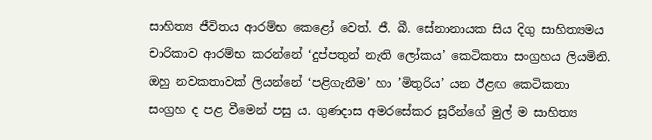සාහිත්‍ය ජීවිතය ආරම්භ කෙළෝ වෙත්. ජී. බී. සේනානායක සිය දිගු සාහිත්‍යමය චාරිකාව ආරම්භ කරන්නේ ‘දුප්පතුන් නැති ලෝකය’ කෙටිකතා සංග්‍රහය ලියමිනි. ඔහු නවකතාවක් ලියන්නේ ‘පළිගැනීම’ හා ’මිතුරිය’ යන ඊළඟ කෙටිකතා සංග්‍රහ ද පළ වීමෙන් පසු ය. ගුණදාස අමරසේකර සූරීන්ගේ මුල් ම සාහිත්‍ය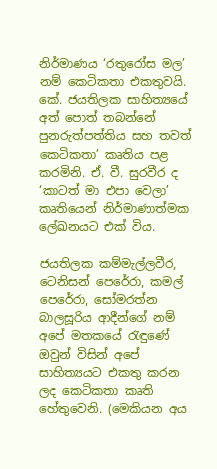නිර්මාණය ‘රතුරෝස මල’ නම් කෙටිකතා එකතුවයි. කේ. ජයතිලක සාහිත්‍යයේ අත් පොත් තබන්නේ පුනරුත්පත්තිය සහ තවත් කෙටිකතා’ කෘතිය පළ කරමිනි. ඒ. වී. සුරවීර ද ‘කාටත් මා එපා වෙලා’ කෘතියෙන් නිර්මාණාත්මක ලේඛනයට එක් විය.

ජයතිලක කම්මැල්ලවීර, ටෙනිසන් පෙරේරා, කමල් පෙරේරා, සෝමරත්න බාලසූරිය ආදීන්ගේ නම් අපේ මතකයේ රැඳුණේ ඔවුන් විසින් අපේ සාහිත්‍යයට එකතු කරන ලද කෙටිකතා කෘති හේතුවෙනි. (මෙකියන අය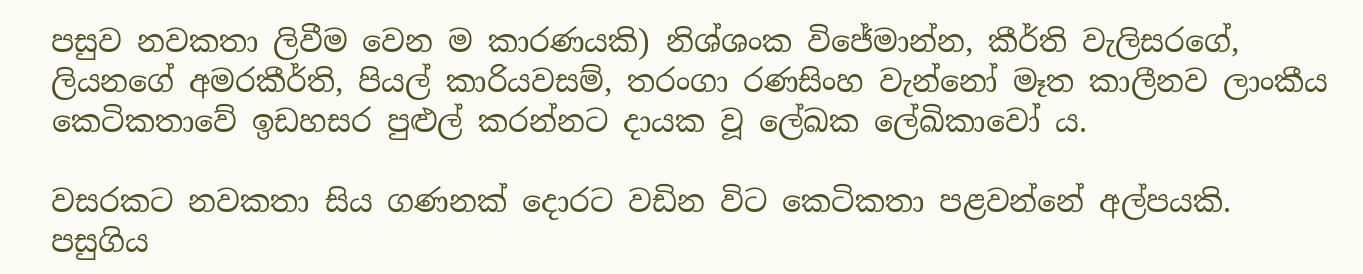පසුව නවකතා ලිවීම වෙන ම කාරණයකි) නිශ්ශංක විජේමාන්න, කීර්ති වැලිසරගේ, ලියනගේ අමරකීර්ති, පියල් කාරියවසම්, තරංගා රණසිංහ වැන්නෝ මෑත කාලීනව ලාංකීය කෙටිකතාවේ ඉඩහසර පුළුල් කරන්නට දායක වූ ලේඛක ලේඛිකාවෝ ය.

වසරකට නවකතා සිය ගණනක් දොරට වඩින විට කෙටිකතා පළවන්නේ අල්පයකි. පසුගිය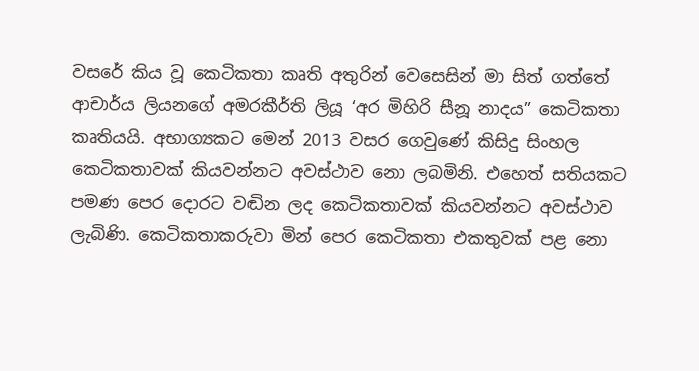වසරේ කිය වූ කෙටිකතා කෘති අතුරින් වෙසෙසින් මා සිත් ගත්තේ ආචාර්ය ලියනගේ අමරකීර්ති ලියූ ‘අර මිහිරි සීනූ නාදය” කෙටිකතා කෘතියයි. අභාග්‍යකට මෙන් 2013 වසර ගෙවුණේ කිසිදු සිංහල කෙටිකතාවක් කියවන්නට අවස්ථාව නො ලබමිනි. එහෙත් සතියකට පමණ පෙර දොරට වඬින ලද කෙටිකතාවක් කියවන්නට අවස්ථාව ලැබිණි. කෙටිකතාකරුවා මින් පෙර කෙටිකතා එකතුවක් පළ නො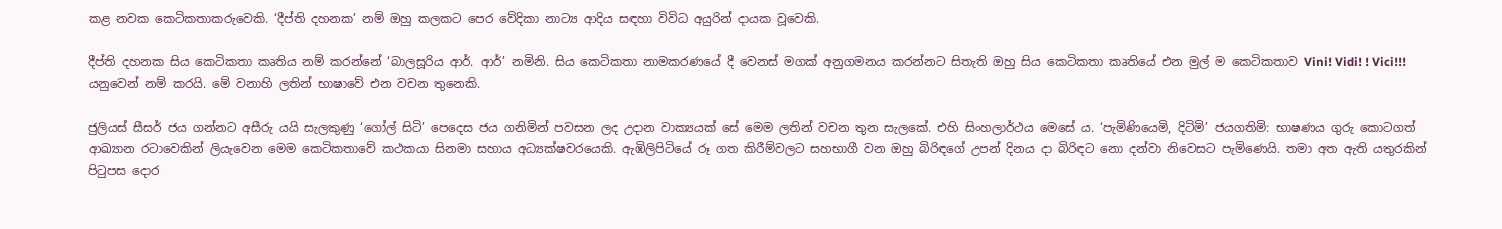කළ නවක කෙටිකතාකරුවෙකි. ‘දීප්ති දහනක’ නම් ඔහු කලකට පෙර වේදිකා නාට්‍ය ආදිය සඳහා විවිධ අයුරින් දායක වූවෙකි.

දීප්ති දහනක සිය කෙටිකතා කෘතිය නම් කරන්නේ ‘බාලසූරිය ආර්. ආර්’ නමිනි. සිය කෙටිකතා නාමකරණයේ දී වෙනස් මගක් අනුගමනය කරන්නට සිතැති ඔහු සිය කෙටිකතා කෘතියේ එන මුල් ම කෙටිකතාව Vini! Vidi! ! Vici!!! යනුවෙන් නම් කරයි. මේ වනාහි ලතින් භාෂාවේ එන වචන තුනෙකි.

ජුලියස් සීසර් ජය ගන්නට අසීරු යයි සැලකුණු ‘ගෝල් සිටි’ පෙදෙස ජය ගනිමින් පවසන ලද උදාන වාක්‍යයක් සේ මෙම ලතින් වචන තුන සැලකේ. එහි සිංහලාර්ථය මෙසේ ය. ‘පැමිණියෙමි, දිටිමි’ ජයගතිමි: භාෂණය ගුරු කොටගත් ආඛ්‍යාන රටාවෙකින් ලියැවෙන මෙම කෙටිකතාවේ කථකයා සිනමා සහාය අධ්‍යක්ෂවරයෙකි. ඇඹිලිපිටියේ රූ ගත කිරීම්වලට සහභාගී වන ඔහු බිරිඳගේ උපන් දිනය දා බිරිඳට නො දන්වා නිවෙසට පැමිණෙයි. තමා අත ඇති යතුරකින් පිටුපස දොර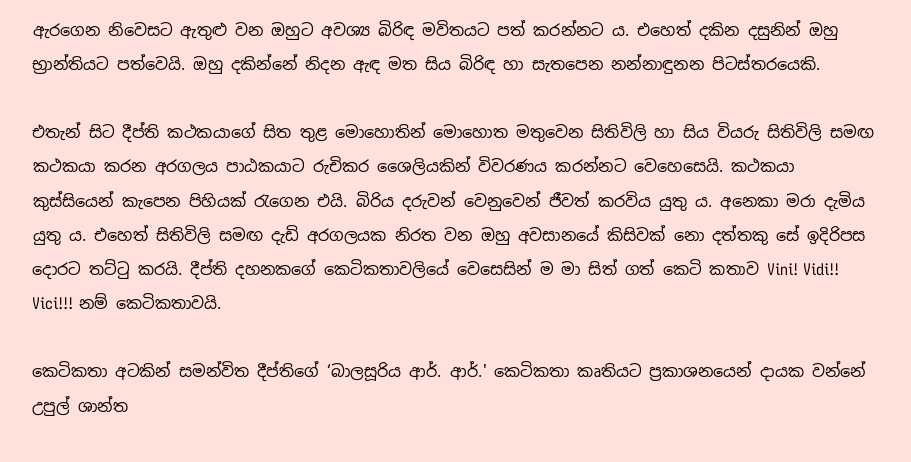ඇරගෙන නිවෙසට ඇතුළු වන ඔහුට අවශ්‍ය බිරිඳ මවිතයට පත් කරන්නට ය. එහෙත් දකින දසුනින් ඔහු භ්‍රාන්තියට පත්වෙයි. ඔහු දකින්නේ නිදන ඇඳ මත සිය බිරිඳ හා සැතපෙන නන්නාඳුනන පිටස්තරයෙකි.

එතැන් සිට දීප්ති කථකයාගේ සිත තුළ මොහොතින් මොහොත මතුවෙන සිතිවිලි හා සිය වියරු සිතිවිලි සමඟ කථකයා කරන අරගලය පාඨකයාට රුචිකර ශෛලියකින් විවරණය කරන්නට වෙහෙසෙයි. කථකයා කුස්සියෙන් කැපෙන පිහියක් රැගෙන එයි. බිරිය දරුවන් වෙනුවෙන් ජීවත් කරවිය යුතු ය. අනෙකා මරා දැමිය යුතු ය. එහෙත් සිතිවිලි සමඟ දැඩි අරගලයක නිරත වන ඔහු අවසානයේ කිසිවක් නො දත්තකු සේ ඉදිරිපස දොරට තට්ටු කරයි. දීප්ති දහනකගේ කෙටිකතාවලියේ වෙසෙසින් ම මා සිත් ගත් කෙටි කතාව Vini! Vidi!! Vici!!! නම් කෙටිකතාවයි.

කෙටිකතා අටකින් සමන්විත දීප්තිගේ ‘බාලසූරිය ආර්. ආර්.' කෙටිකතා කෘතියට ප්‍රකාශනයෙන් දායක වන්නේ උපුල් ශාන්ත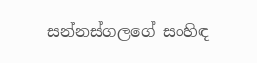සන්නස්ගලගේ සංහිඳ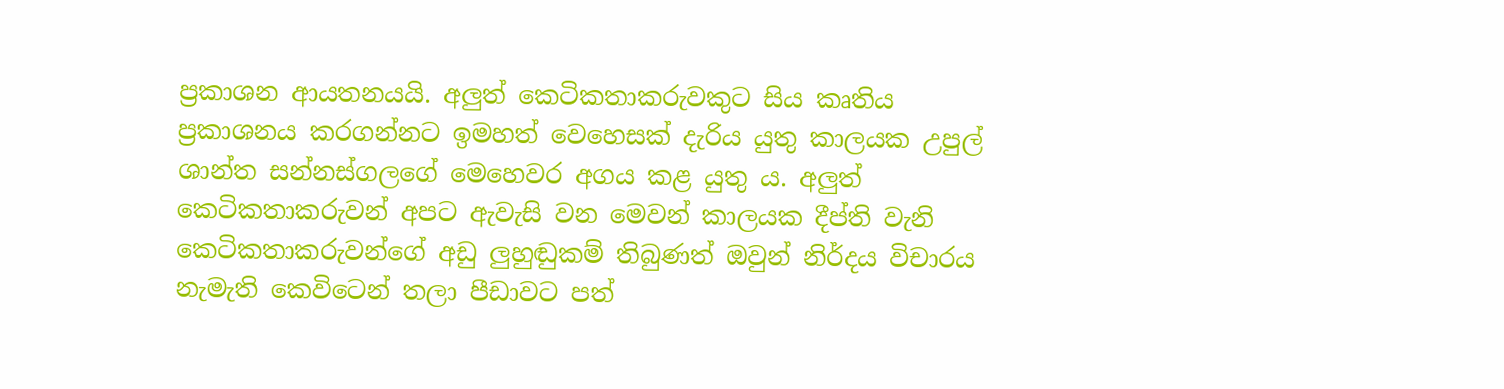ප්‍රකාශන ආයතනයයි. අලුත් කෙටිකතාකරුවකුට සිය කෘතිය ප්‍රකාශනය කරගන්නට ඉමහත් වෙහෙසක් දැරිය යුතු කාලයක උපුල් ශාන්ත සන්නස්ගලගේ මෙහෙවර අගය කළ යුතු ය. අලුත් කෙටිකතාකරුවන් අපට ඇවැසි වන මෙවන් කාලයක දීප්ති වැනි කෙටිකතාකරුවන්ගේ අඩු ලුහුඬුකම් තිබුණත් ඔවුන් නිර්දය විචාරය නැමැති කෙවිටෙන් තලා පීඩාවට පත්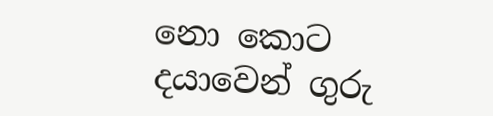නො කොට දයාවෙන් ගුරු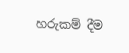හරුකම් දීම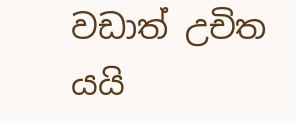වඩාත් උචිත යයි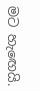මට හැඟෙයි.